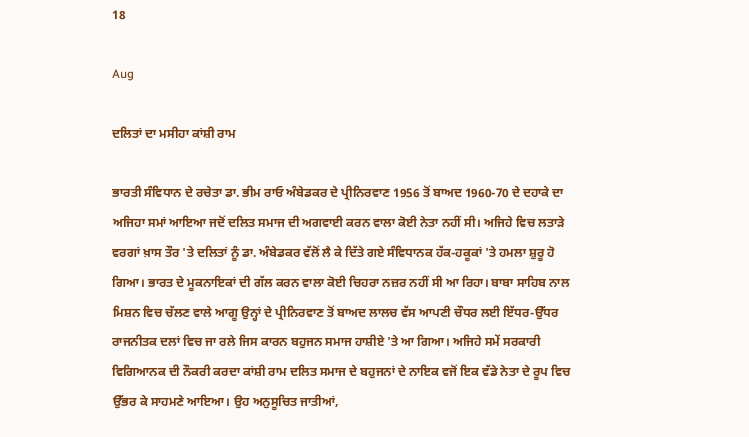18

Aug

ਦਲਿਤਾਂ ਦਾ ਮਸੀਹਾ ਕਾਂਸ਼ੀ ਰਾਮ

ਭਾਰਤੀ ਸੰਵਿਧਾਨ ਦੇ ਰਚੇਤਾ ਡਾ. ਭੀਮ ਰਾਓ ਅੰਬੇਡਕਰ ਦੇ ਪ੍ਰੀਨਿਰਵਾਣ 1956 ਤੋਂ ਬਾਅਦ 1960-70 ਦੇ ਦਹਾਕੇ ਦਾ ਅਜਿਹਾ ਸਮਾਂ ਆਇਆ ਜਦੋਂ ਦਲਿਤ ਸਮਾਜ ਦੀ ਅਗਵਾਈ ਕਰਨ ਵਾਲਾ ਕੋਈ ਨੇਤਾ ਨਹੀਂ ਸੀ। ਅਜਿਹੇ ਵਿਚ ਲਤਾੜੇ ਵਰਗਾਂ ਖ਼ਾਸ ਤੌਰ 'ਤੇ ਦਲਿਤਾਂ ਨੂੰ ਡਾ. ਅੰਬੇਡਕਰ ਵੱਲੋਂ ਲੈ ਕੇ ਦਿੱਤੇ ਗਏ ਸੰਵਿਧਾਨਕ ਹੱਕ-ਹਕੂਕਾਂ 'ਤੇ ਹਮਲਾ ਸ਼ੁਰੂ ਹੋ ਗਿਆ। ਭਾਰਤ ਦੇ ਮੂਕਨਾਇਕਾਂ ਦੀ ਗੱਲ ਕਰਨ ਵਾਲਾ ਕੋਈ ਚਿਹਰਾ ਨਜ਼ਰ ਨਹੀਂ ਸੀ ਆ ਰਿਹਾ। ਬਾਬਾ ਸਾਹਿਬ ਨਾਲ ਮਿਸ਼ਨ ਵਿਚ ਚੱਲਣ ਵਾਲੇ ਆਗੂ ਉਨ੍ਹਾਂ ਦੇ ਪ੍ਰੀਨਿਰਵਾਣ ਤੋਂ ਬਾਅਦ ਲਾਲਚ ਵੱਸ ਆਪਣੀ ਚੌਧਰ ਲਈ ਇੱਧਰ-ਉੱਧਰ ਰਾਜਨੀਤਕ ਦਲਾਂ ਵਿਚ ਜਾ ਰਲੇ ਜਿਸ ਕਾਰਨ ਬਹੁਜਨ ਸਮਾਜ ਹਾਸ਼ੀਏ 'ਤੇ ਆ ਗਿਆ। ਅਜਿਹੇ ਸਮੇਂ ਸਰਕਾਰੀ ਵਿਗਿਆਨਕ ਦੀ ਨੌਕਰੀ ਕਰਦਾ ਕਾਂਸ਼ੀ ਰਾਮ ਦਲਿਤ ਸਮਾਜ ਦੇ ਬਹੁਜਨਾਂ ਦੇ ਨਾਇਕ ਵਜੋਂ ਇਕ ਵੱਡੇ ਨੇਤਾ ਦੇ ਰੂਪ ਵਿਚ ਉੱਭਰ ਕੇ ਸਾਹਮਣੇ ਆਇਆ। ਉਹ ਅਨੁਸੂਚਿਤ ਜਾਤੀਆਂ,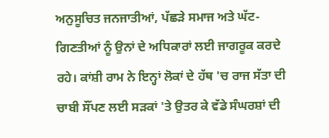ਅਨੁਸੂਚਿਤ ਜਨਜਾਤੀਆਂ, ਪੱਛੜੇ ਸਮਾਜ ਅਤੇ ਘੱਟ-ਗਿਣਤੀਆਂ ਨੂੰ ਉਨਾਂ ਦੇ ਅਧਿਕਾਰਾਂ ਲਈ ਜਾਗਰੂਕ ਕਰਦੇ ਰਹੇ। ਕਾਂਸ਼ੀ ਰਾਮ ਨੇ ਇਨ੍ਹਾਂ ਲੋਕਾਂ ਦੇ ਹੱਥ 'ਚ ਰਾਜ ਸੱਤਾ ਦੀ ਚਾਬੀ ਸੌਂਪਣ ਲਈ ਸੜਕਾਂ 'ਤੇ ਉਤਰ ਕੇ ਵੱਡੇ ਸੰਘਰਸ਼ਾਂ ਦੀ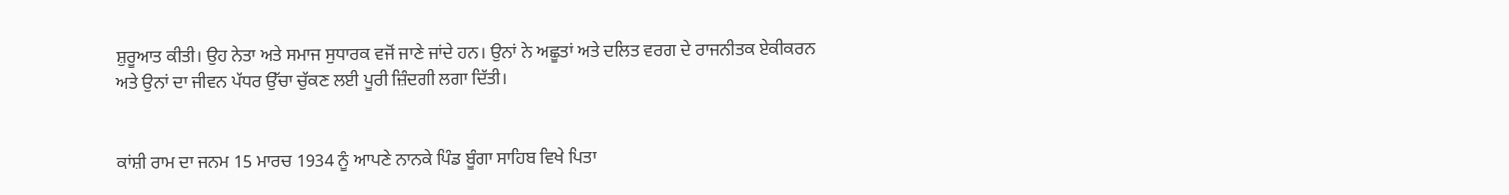ਸ਼ੁਰੂਆਤ ਕੀਤੀ। ਉਹ ਨੇਤਾ ਅਤੇ ਸਮਾਜ ਸੁਧਾਰਕ ਵਜੋਂ ਜਾਣੇ ਜਾਂਦੇ ਹਨ। ਉਨਾਂ ਨੇ ਅਛੂਤਾਂ ਅਤੇ ਦਲਿਤ ਵਰਗ ਦੇ ਰਾਜਨੀਤਕ ਏਕੀਕਰਨ ਅਤੇ ਉਨਾਂ ਦਾ ਜੀਵਨ ਪੱਧਰ ਉੱਚਾ ਚੁੱਕਣ ਲਈ ਪੂਰੀ ਜ਼ਿੰਦਗੀ ਲਗਾ ਦਿੱਤੀ।


ਕਾਂਸ਼ੀ ਰਾਮ ਦਾ ਜਨਮ 15 ਮਾਰਚ 1934 ਨੂੰ ਆਪਣੇ ਨਾਨਕੇ ਪਿੰਡ ਬੂੰਗਾ ਸਾਹਿਬ ਵਿਖੇ ਪਿਤਾ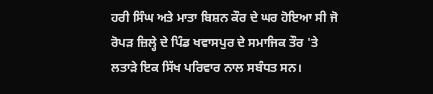ਹਰੀ ਸਿੰਘ ਅਤੇ ਮਾਤਾ ਬਿਸ਼ਨ ਕੌਰ ਦੇ ਘਰ ਹੋਇਆ ਸੀ ਜੋ ਰੋਪੜ ਜ਼ਿਲ੍ਹੇ ਦੇ ਪਿੰਡ ਖਵਾਸਪੁਰ ਦੇ ਸਮਾਜਿਕ ਤੌਰ 'ਤੇ ਲਤਾੜੇ ਇਕ ਸਿੱਖ ਪਰਿਵਾਰ ਨਾਲ ਸਬੰਧਤ ਸਨ।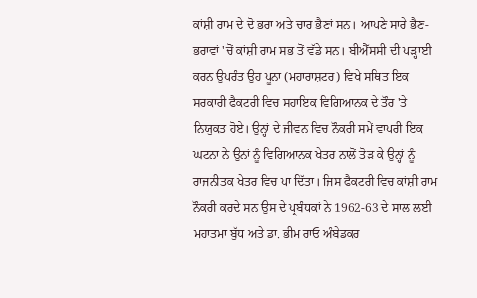ਕਾਂਸ਼ੀ ਰਾਮ ਦੇ ਦੋ ਭਰਾ ਅਤੇ ਚਾਰ ਭੈਣਾਂ ਸਨ। ਆਪਣੇ ਸਾਰੇ ਭੈਣ-ਭਰਾਵਾਂ 'ਚੋਂ ਕਾਂਸ਼ੀ ਰਾਮ ਸਭ ਤੋਂ ਵੱਡੇ ਸਨ। ਬੀਐੱਸਸੀ ਦੀ ਪੜ੍ਹਾਈ ਕਰਨ ਉਪਰੰਤ ਉਹ ਪੂਨਾ (ਮਹਾਰਾਸ਼ਟਰ) ਵਿਖੇ ਸਥਿਤ ਇਕ ਸਰਕਾਰੀ ਫੈਕਟਰੀ ਵਿਚ ਸਹਾਇਕ ਵਿਗਿਆਨਕ ਦੇ ਤੌਰ 'ਤੇ ਨਿਯੁਕਤ ਹੋਏ। ਉਨ੍ਹਾਂ ਦੇ ਜੀਵਨ ਵਿਚ ਨੌਕਰੀ ਸਮੇਂ ਵਾਪਰੀ ਇਕ ਘਟਨਾ ਨੇ ਉਨਾਂ ਨੂੰ ਵਿਗਿਆਨਕ ਖੇਤਰ ਨਾਲੋਂ ਤੋੜ ਕੇ ਉਨ੍ਹਾਂ ਨੂੰ ਰਾਜਨੀਤਕ ਖੇਤਰ ਵਿਚ ਪਾ ਦਿੱਤਾ। ਜਿਸ ਫੈਕਟਰੀ ਵਿਚ ਕਾਂਸ਼ੀ ਰਾਮ ਨੌਕਰੀ ਕਰਦੇ ਸਨ ਉਸ ਦੇ ਪ੍ਰਬੰਧਕਾਂ ਨੇ 1962-63 ਦੇ ਸਾਲ ਲਈ ਮਹਾਤਮਾ ਬੁੱਧ ਅਤੇ ਡਾ. ਭੀਮ ਰਾਓ ਅੰਬੇਡਕਰ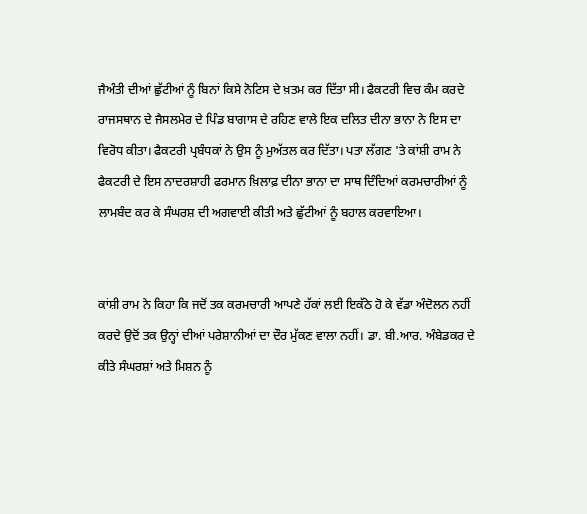ਜੈਅੰਤੀ ਦੀਆਂ ਛੁੱਟੀਆਂ ਨੂੰ ਬਿਨਾਂ ਕਿਸੇ ਨੋਟਿਸ ਦੇ ਖ਼ਤਮ ਕਰ ਦਿੱਤਾ ਸੀ। ਫੈਕਟਰੀ ਵਿਚ ਕੰਮ ਕਰਦੇ ਰਾਜਸਥਾਨ ਦੇ ਜੈਸਲਮੇਰ ਦੇ ਪਿੰਡ ਬਾਗਾਸ ਦੇ ਰਹਿਣ ਵਾਲੇ ਇਕ ਦਲਿਤ ਦੀਨਾ ਭਾਨਾ ਨੇ ਇਸ ਦਾ ਵਿਰੋਧ ਕੀਤਾ। ਫੈਕਟਰੀ ਪ੍ਰਬੰਧਕਾਂ ਨੇ ਉਸ ਨੂੰ ਮੁਅੱਤਲ ਕਰ ਦਿੱਤਾ। ਪਤਾ ਲੱਗਣ 'ਤੇ ਕਾਂਸ਼ੀ ਰਾਮ ਨੇ ਫੈਕਟਰੀ ਦੇ ਇਸ ਨਾਦਰਸ਼ਾਹੀ ਫਰਮਾਨ ਖ਼ਿਲਾਫ਼ ਦੀਨਾ ਭਾਨਾ ਦਾ ਸਾਥ ਦਿੰਦਿਆਂ ਕਰਮਚਾਰੀਆਂ ਨੂੰ ਲਾਮਬੰਦ ਕਰ ਕੇ ਸੰਘਰਸ਼ ਦੀ ਅਗਵਾਈ ਕੀਤੀ ਅਤੇ ਛੁੱਟੀਆਂ ਨੂੰ ਬਹਾਲ ਕਰਵਾਇਆ।


ਕਾਂਸ਼ੀ ਰਾਮ ਨੇ ਕਿਹਾ ਕਿ ਜਦੋਂ ਤਕ ਕਰਮਚਾਰੀ ਆਪਣੇ ਹੱਕਾਂ ਲਈ ਇਕੱਠੇ ਹੋ ਕੇ ਵੱਡਾ ਅੰਦੋਲਨ ਨਹੀਂ ਕਰਦੇ ਉਦੋਂ ਤਕ ਉਨ੍ਹਾਂ ਦੀਆਂ ਪਰੇਸ਼ਾਨੀਆਂ ਦਾ ਦੌਰ ਮੁੱਕਣ ਵਾਲਾ ਨਹੀਂ। ਡਾ. ਬੀ.ਆਰ. ਅੰਬੇਡਕਰ ਦੇ ਕੀਤੇ ਸੰਘਰਸ਼ਾਂ ਅਤੇ ਮਿਸ਼ਨ ਨੂੰ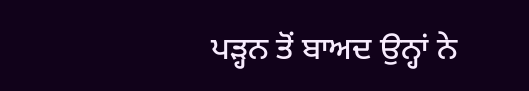ਪੜ੍ਹਨ ਤੋਂ ਬਾਅਦ ਉਨ੍ਹਾਂ ਨੇ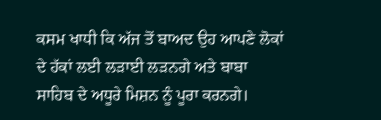ਕਸਮ ਖਾਧੀ ਕਿ ਅੱਜ ਤੋਂ ਬਾਅਦ ਉਹ ਆਪਣੇ ਲੋਕਾਂ ਦੇ ਹੱਕਾਂ ਲਈ ਲੜਾਈ ਲੜਨਗੇ ਅਤੇ ਬਾਬਾ ਸਾਹਿਬ ਦੇ ਅਧੂਰੇ ਮਿਸ਼ਨ ਨੂੰ ਪੂਰਾ ਕਰਨਗੇ।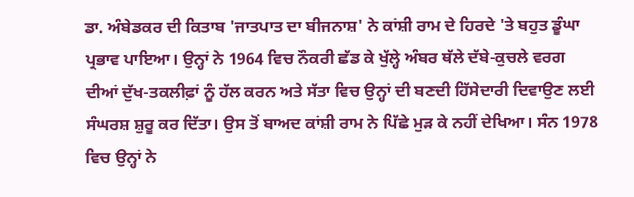ਡਾ. ਅੰਬੇਡਕਰ ਦੀ ਕਿਤਾਬ 'ਜਾਤਪਾਤ ਦਾ ਬੀਜਨਾਸ਼' ਨੇ ਕਾਂਸ਼ੀ ਰਾਮ ਦੇ ਹਿਰਦੇ 'ਤੇ ਬਹੁਤ ਡੂੰਘਾ ਪ੍ਰਭਾਵ ਪਾਇਆ। ਉਨ੍ਹਾਂ ਨੇ 1964 ਵਿਚ ਨੌਕਰੀ ਛੱਡ ਕੇ ਖੁੱਲ੍ਹੇ ਅੰਬਰ ਥੱਲੇ ਦੱਬੇ-ਕੁਚਲੇ ਵਰਗ ਦੀਆਂ ਦੁੱਖ-ਤਕਲੀਫ਼ਾਂ ਨੂੰ ਹੱਲ ਕਰਨ ਅਤੇ ਸੱਤਾ ਵਿਚ ਉਨ੍ਹਾਂ ਦੀ ਬਣਦੀ ਹਿੱਸੇਦਾਰੀ ਦਿਵਾਉਣ ਲਈ ਸੰਘਰਸ਼ ਸ਼ੁਰੂ ਕਰ ਦਿੱਤਾ। ਉਸ ਤੋਂ ਬਾਅਦ ਕਾਂਸ਼ੀ ਰਾਮ ਨੇ ਪਿੱਛੇ ਮੁੜ ਕੇ ਨਹੀਂ ਦੇਖਿਆ। ਸੰਨ 1978 ਵਿਚ ਉਨ੍ਹਾਂ ਨੇ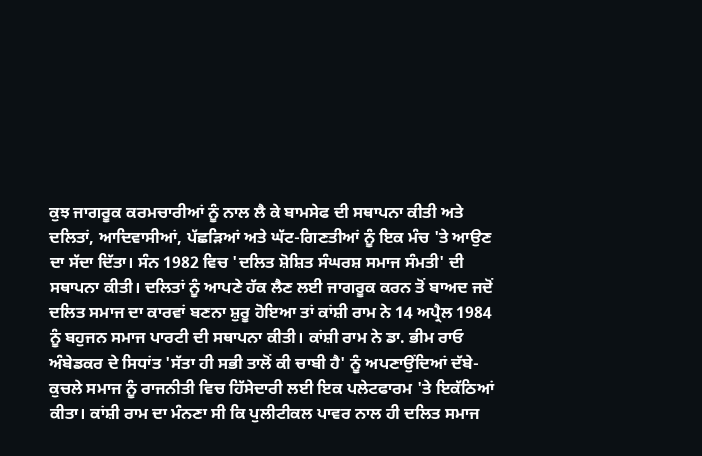ਕੁਝ ਜਾਗਰੂਕ ਕਰਮਚਾਰੀਆਂ ਨੂੰ ਨਾਲ ਲੈ ਕੇ ਬਾਮਸੇਫ ਦੀ ਸਥਾਪਨਾ ਕੀਤੀ ਅਤੇ ਦਲਿਤਾਂ, ਆਦਿਵਾਸੀਆਂ, ਪੱਛੜਿਆਂ ਅਤੇ ਘੱਟ-ਗਿਣਤੀਆਂ ਨੂੰ ਇਕ ਮੰਚ 'ਤੇ ਆਉਣ ਦਾ ਸੱਦਾ ਦਿੱਤਾ। ਸੰਨ 1982 ਵਿਚ 'ਦਲਿਤ ਸ਼ੋਸ਼ਿਤ ਸੰਘਰਸ਼ ਸਮਾਜ ਸੰਮਤੀ' ਦੀ ਸਥਾਪਨਾ ਕੀਤੀ। ਦਲਿਤਾਂ ਨੂੰ ਆਪਣੇ ਹੱਕ ਲੈਣ ਲਈ ਜਾਗਰੂਕ ਕਰਨ ਤੋਂ ਬਾਅਦ ਜਦੋਂ ਦਲਿਤ ਸਮਾਜ ਦਾ ਕਾਰਵਾਂ ਬਣਨਾ ਸ਼ੁਰੂ ਹੋਇਆ ਤਾਂ ਕਾਂਸ਼ੀ ਰਾਮ ਨੇ 14 ਅਪ੍ਰੈਲ 1984 ਨੂੰ ਬਹੁਜਨ ਸਮਾਜ ਪਾਰਟੀ ਦੀ ਸਥਾਪਨਾ ਕੀਤੀ। ਕਾਂਸ਼ੀ ਰਾਮ ਨੇ ਡਾ. ਭੀਮ ਰਾਓ ਅੰਬੇਡਕਰ ਦੇ ਸਿਧਾਂਤ 'ਸੱਤਾ ਹੀ ਸਭੀ ਤਾਲੋਂ ਕੀ ਚਾਬੀ ਹੈ' ਨੂੰ ਅਪਣਾਉਂਦਿਆਂ ਦੱਬੇ-ਕੁਚਲੇ ਸਮਾਜ ਨੂੰ ਰਾਜਨੀਤੀ ਵਿਚ ਹਿੱਸੇਦਾਰੀ ਲਈ ਇਕ ਪਲੇਟਫਾਰਮ 'ਤੇ ਇਕੱਠਿਆਂ ਕੀਤਾ। ਕਾਂਸ਼ੀ ਰਾਮ ਦਾ ਮੰਨਣਾ ਸੀ ਕਿ ਪੁਲੀਟੀਕਲ ਪਾਵਰ ਨਾਲ ਹੀ ਦਲਿਤ ਸਮਾਜ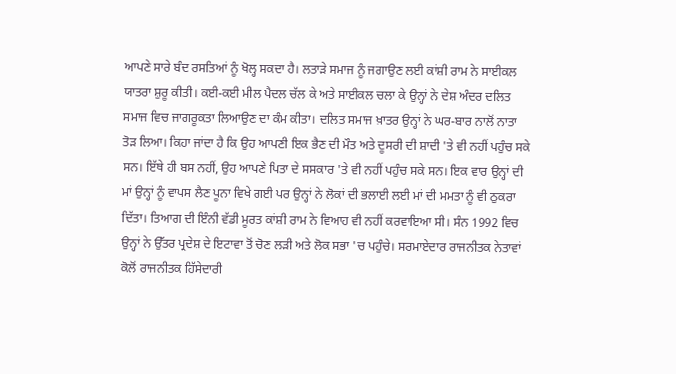ਆਪਣੇ ਸਾਰੇ ਬੰਦ ਰਸਤਿਆਂ ਨੂੰ ਖੋਲ੍ਹ ਸਕਦਾ ਹੈ। ਲਤਾੜੇ ਸਮਾਜ ਨੂੰ ਜਗਾਉਣ ਲਈ ਕਾਂਸ਼ੀ ਰਾਮ ਨੇ ਸਾਈਕਲ ਯਾਤਰਾ ਸ਼ੁਰੂ ਕੀਤੀ। ਕਈ-ਕਈ ਮੀਲ ਪੈਦਲ ਚੱਲ ਕੇ ਅਤੇ ਸਾਈਕਲ ਚਲਾ ਕੇ ਉਨ੍ਹਾਂ ਨੇ ਦੇਸ਼ ਅੰਦਰ ਦਲਿਤ ਸਮਾਜ ਵਿਚ ਜਾਗਰੂਕਤਾ ਲਿਆਉਣ ਦਾ ਕੰਮ ਕੀਤਾ। ਦਲਿਤ ਸਮਾਜ ਖ਼ਾਤਰ ਉਨ੍ਹਾਂ ਨੇ ਘਰ-ਬਾਰ ਨਾਲੋਂ ਨਾਤਾ ਤੋੜ ਲਿਆ। ਕਿਹਾ ਜਾਂਦਾ ਹੈ ਕਿ ਉਹ ਆਪਣੀ ਇਕ ਭੈਣ ਦੀ ਮੌਤ ਅਤੇ ਦੂਸਰੀ ਦੀ ਸ਼ਾਦੀ 'ਤੇ ਵੀ ਨਹੀਂ ਪਹੁੰਚ ਸਕੇ ਸਨ। ਇੱਥੇ ਹੀ ਬਸ ਨਹੀਂ, ਉਹ ਆਪਣੇ ਪਿਤਾ ਦੇ ਸਸਕਾਰ 'ਤੇ ਵੀ ਨਹੀਂ ਪਹੁੰਚ ਸਕੇ ਸਨ। ਇਕ ਵਾਰ ਉਨ੍ਹਾਂ ਦੀ ਮਾਂ ਉਨ੍ਹਾਂ ਨੂੰ ਵਾਪਸ ਲੈਣ ਪੂਨਾ ਵਿਖੇ ਗਈ ਪਰ ਉਨ੍ਹਾਂ ਨੇ ਲੋਕਾਂ ਦੀ ਭਲਾਈ ਲਈ ਮਾਂ ਦੀ ਮਮਤਾ ਨੂੰ ਵੀ ਠੁਕਰਾ ਦਿੱਤਾ। ਤਿਆਗ ਦੀ ਇੰਨੀ ਵੱਡੀ ਮੂਰਤ ਕਾਂਸ਼ੀ ਰਾਮ ਨੇ ਵਿਆਹ ਵੀ ਨਹੀਂ ਕਰਵਾਇਆ ਸੀ। ਸੰਨ 1992 ਵਿਚ ਉਨ੍ਹਾਂ ਨੇ ਉੱਤਰ ਪ੍ਰਦੇਸ਼ ਦੇ ਇਟਾਵਾ ਤੋਂ ਚੋਣ ਲੜੀ ਅਤੇ ਲੋਕ ਸਭਾ 'ਚ ਪਹੁੰਚੇ। ਸਰਮਾਏਦਾਰ ਰਾਜਨੀਤਕ ਨੇਤਾਵਾਂ ਕੋਲੋਂ ਰਾਜਨੀਤਕ ਹਿੱਸੇਦਾਰੀ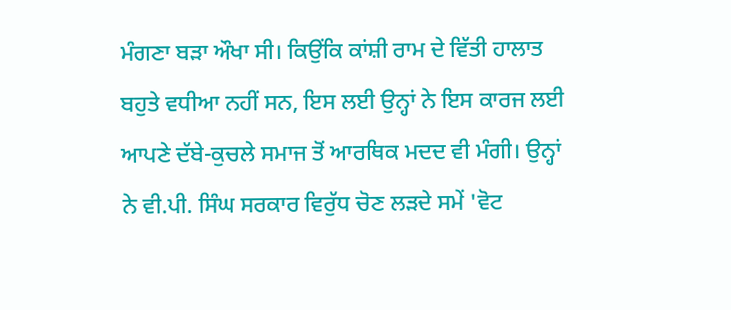ਮੰਗਣਾ ਬੜਾ ਔਖਾ ਸੀ। ਕਿਉਂਕਿ ਕਾਂਸ਼ੀ ਰਾਮ ਦੇ ਵਿੱਤੀ ਹਾਲਾਤ ਬਹੁਤੇ ਵਧੀਆ ਨਹੀਂ ਸਨ, ਇਸ ਲਈ ਉਨ੍ਹਾਂ ਨੇ ਇਸ ਕਾਰਜ ਲਈ ਆਪਣੇ ਦੱਬੇ-ਕੁਚਲੇ ਸਮਾਜ ਤੋਂ ਆਰਥਿਕ ਮਦਦ ਵੀ ਮੰਗੀ। ਉਨ੍ਹਾਂ ਨੇ ਵੀ.ਪੀ. ਸਿੰਘ ਸਰਕਾਰ ਵਿਰੁੱਧ ਚੋਣ ਲੜਦੇ ਸਮੇਂ 'ਵੋਟ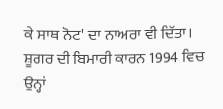ਕੇ ਸਾਥ ਨੋਟ' ਦਾ ਨਾਅਰਾ ਵੀ ਦਿੱਤਾ। ਸ਼ੂਗਰ ਦੀ ਬਿਮਾਰੀ ਕਾਰਨ 1994 ਵਿਚ ਉਨ੍ਹਾਂ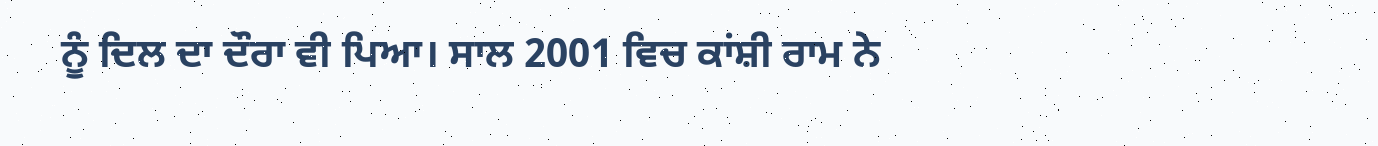ਨੂੰ ਦਿਲ ਦਾ ਦੌਰਾ ਵੀ ਪਿਆ। ਸਾਲ 2001 ਵਿਚ ਕਾਂਸ਼ੀ ਰਾਮ ਨੇ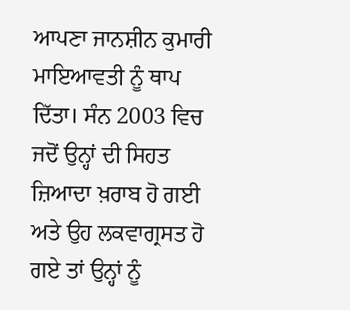ਆਪਣਾ ਜਾਨਸ਼ੀਨ ਕੁਮਾਰੀ ਮਾਇਆਵਤੀ ਨੂੰ ਥਾਪ ਦਿੱਤਾ। ਸੰਨ 2003 ਵਿਚ ਜਦੋਂ ਉਨ੍ਹਾਂ ਦੀ ਸਿਹਤ ਜ਼ਿਆਦਾ ਖ਼ਰਾਬ ਹੋ ਗਈ ਅਤੇ ਉਹ ਲਕਵਾਗ੍ਰਸਤ ਹੋ ਗਏ ਤਾਂ ਉਨ੍ਹਾਂ ਨੂੰ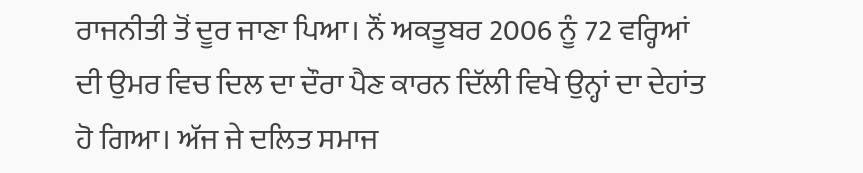ਰਾਜਨੀਤੀ ਤੋਂ ਦੂਰ ਜਾਣਾ ਪਿਆ। ਨੌਂ ਅਕਤੂਬਰ 2006 ਨੂੰ 72 ਵਰ੍ਹਿਆਂ ਦੀ ਉਮਰ ਵਿਚ ਦਿਲ ਦਾ ਦੌਰਾ ਪੈਣ ਕਾਰਨ ਦਿੱਲੀ ਵਿਖੇ ਉਨ੍ਹਾਂ ਦਾ ਦੇਹਾਂਤ ਹੋ ਗਿਆ। ਅੱਜ ਜੇ ਦਲਿਤ ਸਮਾਜ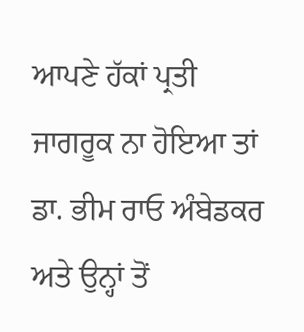ਆਪਣੇ ਹੱਕਾਂ ਪ੍ਰਤੀ ਜਾਗਰੂਕ ਨਾ ਹੋਇਆ ਤਾਂ ਡਾ. ਭੀਮ ਰਾਓ ਅੰਬੇਡਕਰ ਅਤੇ ਉਨ੍ਹਾਂ ਤੋਂ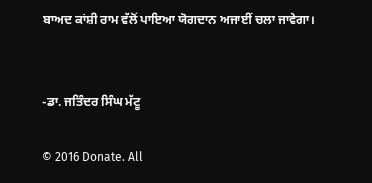ਬਾਅਦ ਕਾਂਸ਼ੀ ਰਾਮ ਵੱਲੋਂ ਪਾਇਆ ਯੋਗਦਾਨ ਅਜਾਈਂ ਚਲਾ ਜਾਵੇਗਾ।


-ਡਾ. ਜਤਿੰਦਰ ਸਿੰਘ ਮੱਟੂ

© 2016 Donate. All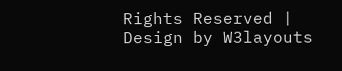Rights Reserved | Design by W3layouts